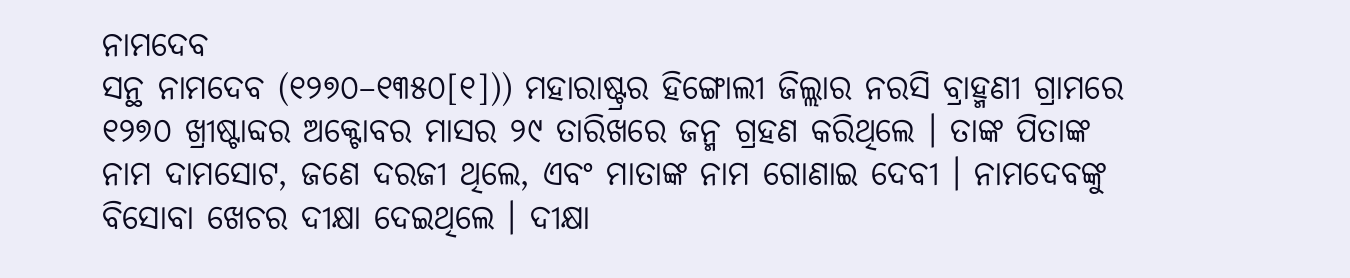ନାମଦେବ
ସନ୍ଥ ନାମଦେବ (୧୨୭୦–୧୩୫୦[୧])) ମହାରାଷ୍ଟ୍ରର ହିଙ୍ଗୋଲୀ ଜିଲ୍ଲାର ନରସି ବ୍ରାହ୍ମଣୀ ଗ୍ରାମରେ ୧୨୭୦ ଖ୍ରୀଷ୍ଟାବ୍ଦର ଅକ୍ଟୋବର ମାସର ୨୯ ତାରିଖରେ ଜନ୍ମ ଗ୍ରହଣ କରିଥିଲେ । ତାଙ୍କ ପିତାଙ୍କ ନାମ ଦାମସୋଟ, ଜଣେ ଦରଜୀ ଥିଲେ, ଏବଂ ମାତାଙ୍କ ନାମ ଗୋଣାଇ ଦେବୀ । ନାମଦେବଙ୍କୁ ବିସୋବା ଖେଚର ଦୀକ୍ଷା ଦେଇଥିଲେ । ଦୀକ୍ଷା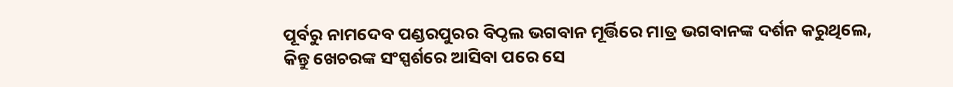ପୂର୍ବରୁ ନାମଦେବ ପଣ୍ଡରପୁରର ବିଠ୍ଠଲ ଭଗବାନ ମୂର୍ତ୍ତିରେ ମାତ୍ର ଭଗବାନଙ୍କ ଦର୍ଶନ କରୁଥିଲେ, କିନ୍ତୁ ଖେଚରଙ୍କ ସଂସ୍ପର୍ଶରେ ଆସିବା ପରେ ସେ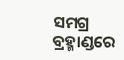ସମଗ୍ର ବ୍ରହ୍ମାଣ୍ଡରେ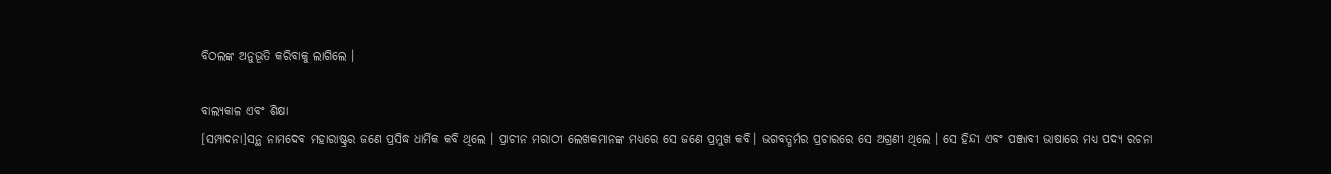ବିଠଲଙ୍କ ଅନୁଭୂତି କରିବାକୁ ଲାଗିଲେ ।

ବାଲ୍ୟକାଳ ଏବଂ ଶିକ୍ଷା
[ସମ୍ପାଦନା]ସନ୍ଥ ନାମଦେବ ମହାରାଷ୍ଟ୍ରର ଜଣେ ପ୍ରସିଦ୍ଧ ଧାର୍ମିକ କବି ଥିଲେ । ପ୍ରାଚୀନ ମରାଠୀ ଲେଖକମାନଙ୍କ ମଧ୍ୟରେ ସେ ଜଣେ ପ୍ରମୁଖ କବି। ଭଗବତ୍ଧର୍ମର ପ୍ରଚାରରେ ସେ ଅଗ୍ରଣୀ ଥିଲେ । ସେ ହିନ୍ଦୀ ଏବଂ ପଞ୍ଜାବୀ ଭାଷାରେ ମଧ୍ୟ ପଦ୍ୟ ରଚନା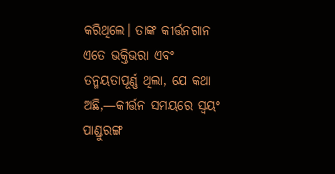କରିଥିଲେ। ତାଙ୍କ କୀର୍ତ୍ତନଗାନ ଏତେ ଭକ୍ତିଭରା ଏବଂ ତନ୍ମୟତାପୂର୍ଣ୍ଣ ଥିଲା, ଯେ କଥା ଅଛି,—କୀର୍ତ୍ତନ ସମୟରେ ସ୍ୱୟଂ ପାଣ୍ଡୁରଙ୍ଗ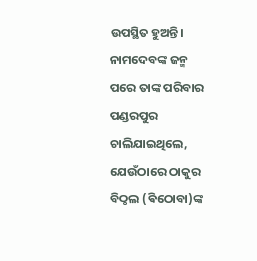ଉପସ୍ଥିତ ହୁଅନ୍ତି।
ନାମଦେବଙ୍କ ଜନ୍ମ ପରେ ତାଙ୍କ ପରିବାର ପଣ୍ଡରପୁର ଚାଲିଯାଇଥିଲେ, ଯେଉଁଠାରେ ଠାକୁର ବିଠ୍ଠଲ (ଵିଠୋବା)ଙ୍କ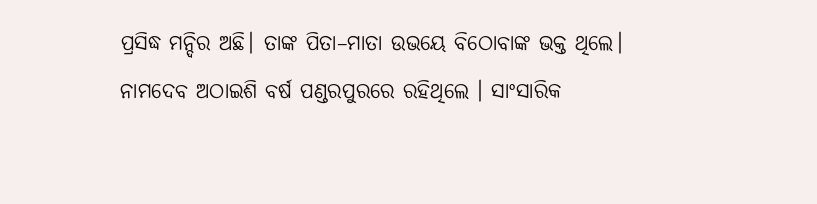ପ୍ରସିଦ୍ଧ ମନ୍ଦିର ଅଛି। ତାଙ୍କ ପିତା–ମାତା ଉଭୟେ ବିଠୋବାଙ୍କ ଭକ୍ତ ଥିଲେ। ନାମଦେବ ଅଠାଇଶି ବର୍ଷ ପଣ୍ଡରପୁରରେ ରହିଥିଲେ । ସାଂସାରିକ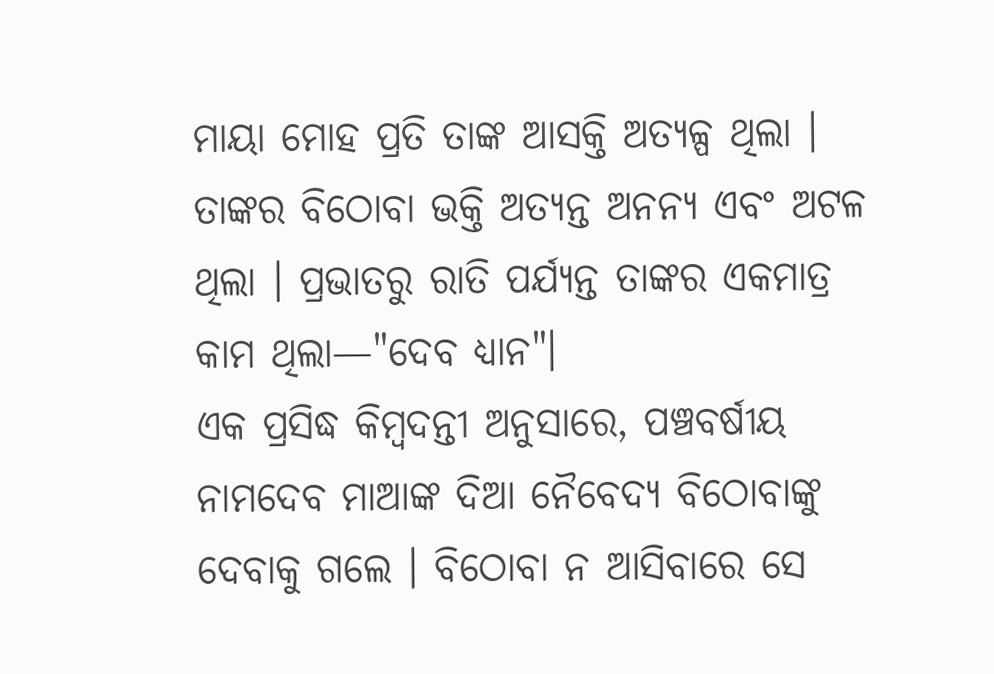ମାୟା ମୋହ ପ୍ରତି ତାଙ୍କ ଆସକ୍ତି ଅତ୍ୟଳ୍ପ ଥିଲା । ତାଙ୍କର ବିଠୋବା ଭକ୍ତି ଅତ୍ୟନ୍ତ ଅନନ୍ୟ ଏବଂ ଅଟଳ ଥିଲା । ପ୍ରଭାତରୁ ରାତି ପର୍ଯ୍ୟନ୍ତ ତାଙ୍କର ଏକମାତ୍ର କାମ ଥିଲା—"ଦେବ ଧ୍ୟାନ"।
ଏକ ପ୍ରସିଦ୍ଧ କିମ୍ବଦନ୍ତୀ ଅନୁସାରେ, ପଞ୍ଚବର୍ଷୀୟ ନାମଦେବ ମାଆଙ୍କ ଦିଆ ନୈବେଦ୍ୟ ବିଠୋବାଙ୍କୁ ଦେବାକୁ ଗଲେ । ବିଠୋବା ନ ଆସିବାରେ ସେ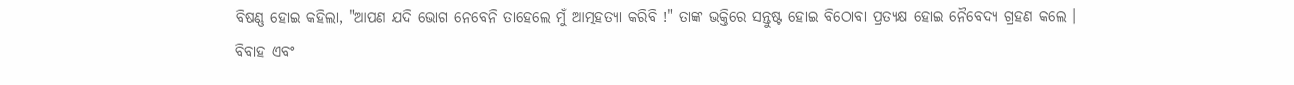ବିଷଣ୍ଣ ହୋଇ କହିଲା, "ଆପଣ ଯଦି ଭୋଗ ନେବେନି ତାହେଲେ ମୁଁ ଆତ୍ମହତ୍ୟା କରିବି !" ତାଙ୍କ ଭକ୍ତିରେ ସନ୍ତୁଷ୍ଟ ହୋଇ ବିଠୋବା ପ୍ରତ୍ୟକ୍ଷ ହୋଇ ନୈବେଦ୍ୟ ଗ୍ରହଣ କଲେ ।
ବିବାହ ଏବଂ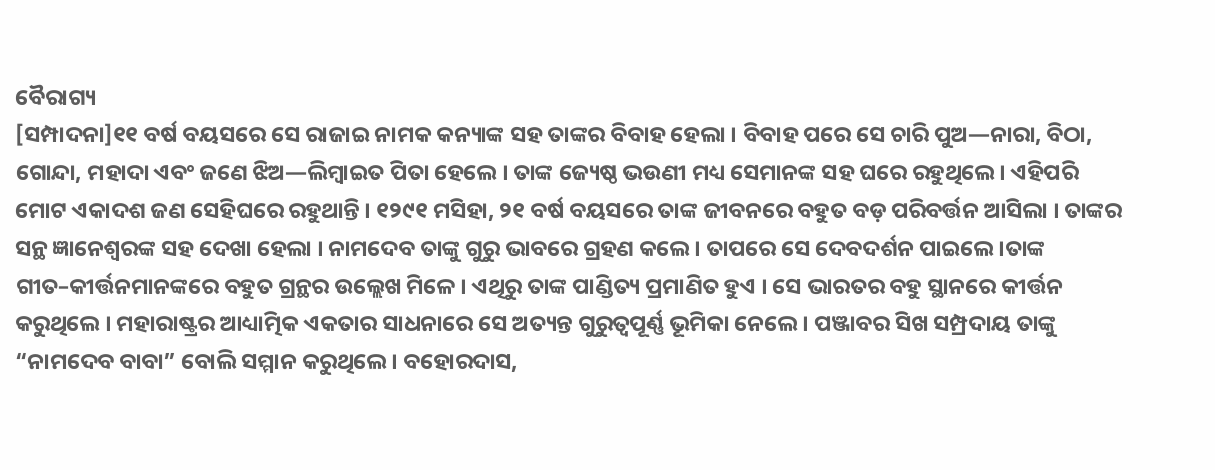ବୈରାଗ୍ୟ
[ସମ୍ପାଦନା]୧୧ ବର୍ଷ ବୟସରେ ସେ ରାଜାଇ ନାମକ କନ୍ୟାଙ୍କ ସହ ତାଙ୍କର ବିବାହ ହେଲା । ବିବାହ ପରେ ସେ ଚାରି ପୁଅ—ନାରା, ବିଠା, ଗୋନ୍ଦା, ମହାଦା ଏବଂ ଜଣେ ଝିଅ—ଲିମ୍ବାଇତ ପିତା ହେଲେ । ତାଙ୍କ ଜ୍ୟେଷ୍ଠ ଭଉଣୀ ମଧ୍ୟ ସେମାନଙ୍କ ସହ ଘରେ ରହୁଥିଲେ । ଏହିପରି ମୋଟ ଏକାଦଶ ଜଣ ସେହିଘରେ ରହୁଥାନ୍ତି । ୧୨୯୧ ମସିହା, ୨୧ ବର୍ଷ ବୟସରେ ତାଙ୍କ ଜୀବନରେ ବହୁତ ବଡ଼ ପରିବର୍ତ୍ତନ ଆସିଲା । ତାଙ୍କର ସନ୍ଥ ଜ୍ଞାନେଶ୍ୱରଙ୍କ ସହ ଦେଖା ହେଲା । ନାମଦେବ ତାଙ୍କୁ ଗୁରୁ ଭାବରେ ଗ୍ରହଣ କଲେ । ତାପରେ ସେ ଦେବଦର୍ଶନ ପାଇଲେ ।ତାଙ୍କ ଗୀତ–କୀର୍ତ୍ତନମାନଙ୍କରେ ବହୁତ ଗ୍ରନ୍ଥର ଉଲ୍ଲେଖ ମିଳେ । ଏଥିରୁ ତାଙ୍କ ପାଣ୍ଡିତ୍ୟ ପ୍ରମାଣିତ ହୁଏ । ସେ ଭାରତର ବହୁ ସ୍ଥାନରେ କୀର୍ତ୍ତନ କରୁଥିଲେ । ମହାରାଷ୍ଟ୍ରର ଆଧ୍ୟାତ୍ମିକ ଏକତାର ସାଧନାରେ ସେ ଅତ୍ୟନ୍ତ ଗୁରୁତ୍ୱପୂର୍ଣ୍ଣ ଭୂମିକା ନେଲେ । ପଞ୍ଜାବର ସିଖ ସମ୍ପ୍ରଦାୟ ତାଙ୍କୁ “ନାମଦେବ ବାବା” ବୋଲି ସମ୍ମାନ କରୁଥିଲେ। ବହୋରଦାସ,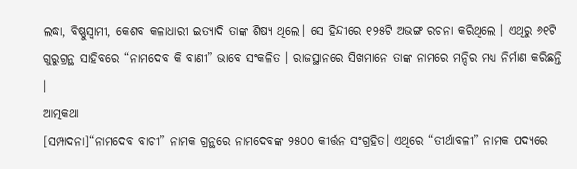ଲଦ୍ଧା, ବିଷ୍ଣୁସ୍ୱାମୀ, କେଶବ କଳାଧାରୀ ଇତ୍ୟାଦି ତାଙ୍କ ଶିଷ୍ୟ ଥିଲେ। ସେ ହିନ୍ଦୀରେ ୧୨୫ଟି ଅଭଙ୍ଗ ରଚନା କରିଥିଲେ । ଏଥିରୁ ୬୧ଟି ଗୁରୁଗ୍ରନ୍ଥ ସାହିବରେ “ନାମଦେବ କି ବାଣୀ” ଭାବେ ସଂକଳିତ । ରାଜସ୍ଥାନରେ ସିଖମାନେ ତାଙ୍କ ନାମରେ ମନ୍ଦିର ମଧ୍ୟ ନିର୍ମାଣ କରିଛନ୍ତି ।
ଆତ୍ମକଥା
[ସମ୍ପାଦନା]“ନାମଦେବ ବାଚୀ” ନାମକ ଗ୍ରନ୍ଥରେ ନାମଦେବଙ୍କ ୨୫୦୦ କୀର୍ତ୍ତନ ସଂଗ୍ରହିତ। ଏଥିରେ “ତୀର୍ଥାବଳୀ” ନାମକ ପଦ୍ୟରେ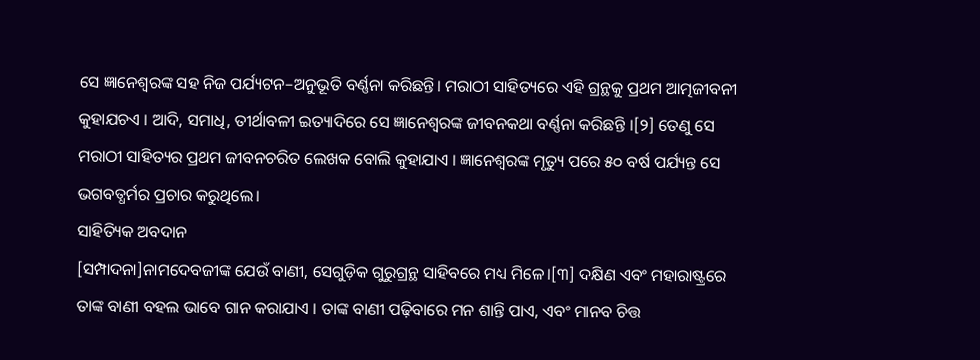ସେ ଜ୍ଞାନେଶ୍ୱରଙ୍କ ସହ ନିଜ ପର୍ଯ୍ୟଟନ–ଅନୁଭୂତି ବର୍ଣ୍ଣନା କରିଛନ୍ତି। ମରାଠୀ ସାହିତ୍ୟରେ ଏହି ଗ୍ରନ୍ଥକୁ ପ୍ରଥମ ଆତ୍ମଜୀବନୀ କୁହାଯଚଏ । ଆଦି, ସମାଧି, ତୀର୍ଥାବଳୀ ଇତ୍ୟାଦିରେ ସେ ଜ୍ଞାନେଶ୍ୱରଙ୍କ ଜୀବନକଥା ବର୍ଣ୍ଣନା କରିଛନ୍ତି ।[୨] ତେଣୁ ସେ ମରାଠୀ ସାହିତ୍ୟର ପ୍ରଥମ ଜୀବନଚରିତ ଲେଖକ ବୋଲି କୁହାଯାଏ । ଜ୍ଞାନେଶ୍ୱରଙ୍କ ମୃତ୍ୟୁ ପରେ ୫୦ ବର୍ଷ ପର୍ଯ୍ୟନ୍ତ ସେ ଭଗବତ୍ଧର୍ମର ପ୍ରଚାର କରୁଥିଲେ।
ସାହିତ୍ୟିକ ଅବଦାନ
[ସମ୍ପାଦନା]ନାମଦେବଜୀଙ୍କ ଯେଉଁ ବାଣୀ, ସେଗୁଡ଼ିକ ଗୁରୁଗ୍ରନ୍ଥ ସାହିବରେ ମଧ୍ୟ ମିଳେ।[୩] ଦକ୍ଷିଣ ଏବଂ ମହାରାଷ୍ଟ୍ରରେ ତାଙ୍କ ବାଣୀ ବହଲ ଭାବେ ଗାନ କରାଯାଏ । ତାଙ୍କ ବାଣୀ ପଢ଼ିବାରେ ମନ ଶାନ୍ତି ପାଏ, ଏବଂ ମାନବ ଚିତ୍ତ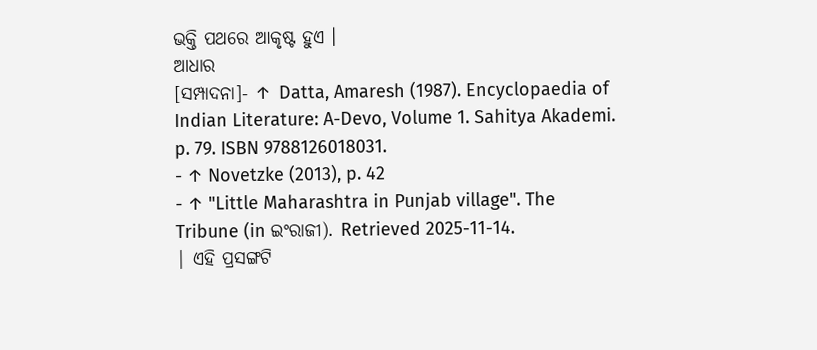ଭକ୍ତି ପଥରେ ଆକୃଷ୍ଟ ହୁଏ ।
ଆଧାର
[ସମ୍ପାଦନା]- ↑ Datta, Amaresh (1987). Encyclopaedia of Indian Literature: A-Devo, Volume 1. Sahitya Akademi. p. 79. ISBN 9788126018031.
- ↑ Novetzke (2013), p. 42
- ↑ "Little Maharashtra in Punjab village". The Tribune (in ଇଂରାଜୀ). Retrieved 2025-11-14.
| ଏହି ପ୍ରସଙ୍ଗଟି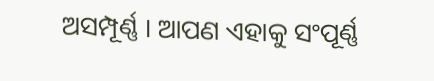ଅସମ୍ପୂର୍ଣ୍ଣ । ଆପଣ ଏହାକୁ ସଂପୂର୍ଣ୍ଣ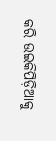କରି ଉଇକିପିଡ଼ିଆକୁ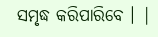ସମୃଦ୍ଧ କରିପାରିବେ । |